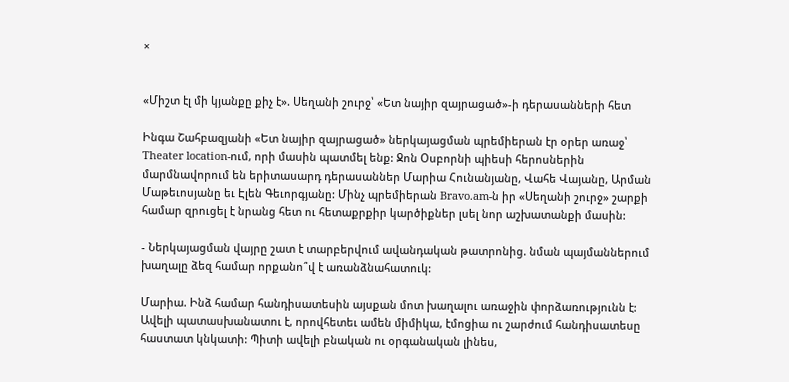×


«Միշտ էլ մի կյանքը քիչ է». Սեղանի շուրջ՝ «Ետ նայիր զայրացած»-ի դերասանների հետ

Ինգա Շահբազյանի «Ետ նայիր զայրացած» ներկայացման պրեմիերան էր օրեր առաջ՝ Theater location-ում, որի մասին պատմել ենք: Ջոն Օսբորնի պիեսի հերոսներին մարմնավորում են երիտասարդ դերասաններ Մարիա Հունանյանը, Վահե Վայանը, Արման Մաթեւոսյանը եւ Էլեն Գեւորգյանը: Մինչ պրեմիերան Bravo.am-ն իր «Սեղանի շուրջ» շարքի համար զրուցել է նրանց հետ ու հետաքրքիր կարծիքներ լսել նոր աշխատանքի մասին:

- Ներկայացման վայրը շատ է տարբերվում ավանդական թատրոնից. նման պայմաններում խաղալը ձեզ համար որքանո՞վ է առանձնահատուկ:

Մարիա. Ինձ համար հանդիսատեսին այսքան մոտ խաղալու առաջին փորձառությունն է: Ավելի պատասխանատու է, որովհետեւ ամեն միմիկա, էմոցիա ու շարժում հանդիսատեսը հաստատ կնկատի: Պիտի ավելի բնական ու օրգանական լինես,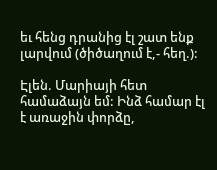եւ հենց դրանից էլ շատ ենք լարվում (ծիծաղում է,- հեղ.):

Էլեն. Մարիայի հետ համաձայն եմ: Ինձ համար էլ է առաջին փորձը,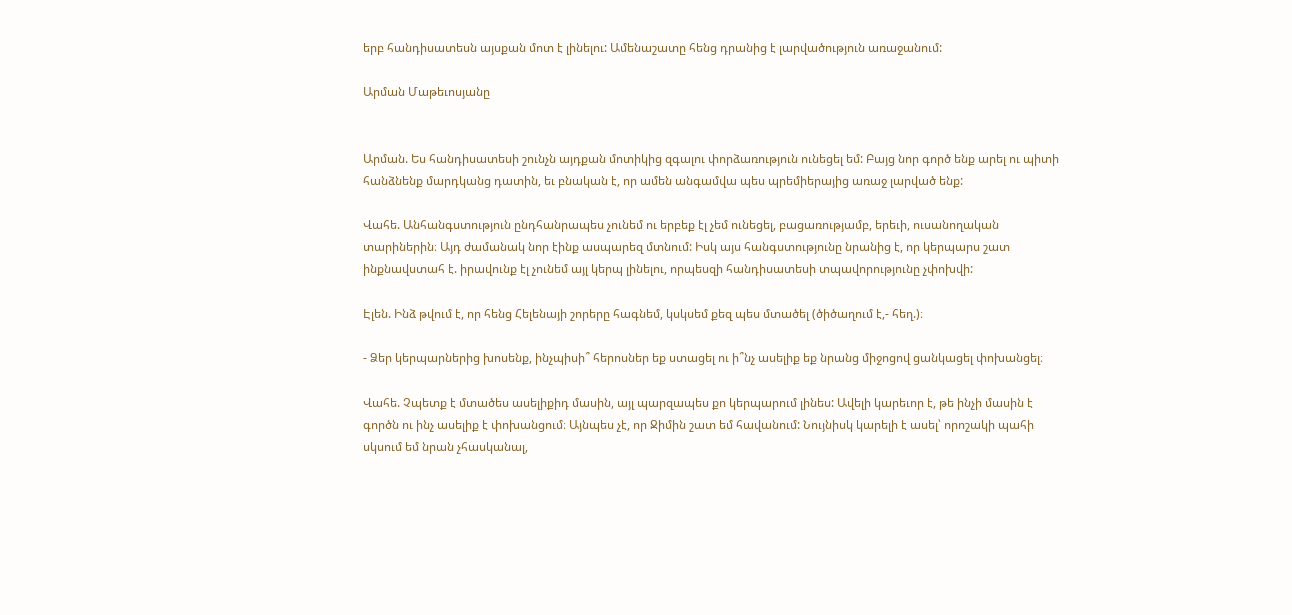երբ հանդիսատեսն այսքան մոտ է լինելու: Ամենաշատը հենց դրանից է լարվածություն առաջանում:

Արման Մաթեւոսյանը


Արման. Ես հանդիսատեսի շունչն այդքան մոտիկից զգալու փորձառություն ունեցել եմ: Բայց նոր գործ ենք արել ու պիտի հանձնենք մարդկանց դատին, եւ բնական է, որ ամեն անգամվա պես պրեմիերայից առաջ լարված ենք:

Վահե. Անհանգստություն ընդհանրապես չունեմ ու երբեք էլ չեմ ունեցել, բացառությամբ, երեւի, ուսանողական տարիներին։ Այդ ժամանակ նոր էինք ասպարեզ մտնում: Իսկ այս հանգստությունը նրանից է, որ կերպարս շատ ինքնավստահ է. իրավունք էլ չունեմ այլ կերպ լինելու, որպեսզի հանդիսատեսի տպավորությունը չփոխվի:

Էլեն. Ինձ թվում է, որ հենց Հելենայի շորերը հագնեմ, կսկսեմ քեզ պես մտածել (ծիծաղում է,- հեղ.)։

- Ձեր կերպարներից խոսենք, ինչպիսի՞ հերոսներ եք ստացել ու ի՞նչ ասելիք եք նրանց միջոցով ցանկացել փոխանցել։

Վահե. Չպետք է մտածես ասելիքիդ մասին, այլ պարզապես քո կերպարում լինես: Ավելի կարեւոր է, թե ինչի մասին է գործն ու ինչ ասելիք է փոխանցում։ Այնպես չէ, որ Ջիմին շատ եմ հավանում: Նույնիսկ կարելի է ասել՝ որոշակի պահի սկսում եմ նրան չհասկանալ,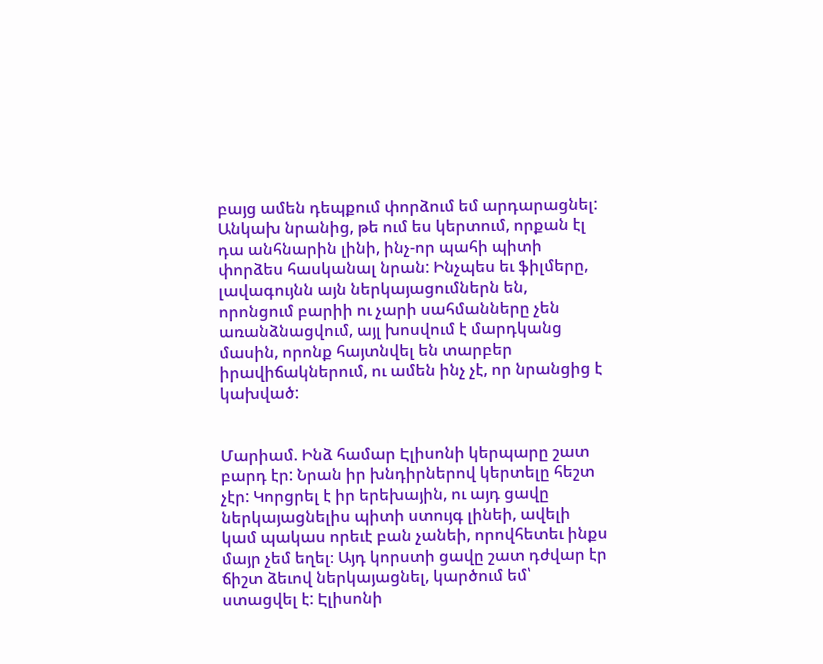բայց ամեն դեպքում փորձում եմ արդարացնել: Անկախ նրանից, թե ում ես կերտում, որքան էլ դա անհնարին լինի, ինչ-որ պահի պիտի փորձես հասկանալ նրան: Ինչպես եւ ֆիլմերը, լավագույնն այն ներկայացումներն են, որոնցում բարիի ու չարի սահմանները չեն առանձնացվում, այլ խոսվում է մարդկանց մասին, որոնք հայտնվել են տարբեր իրավիճակներում, ու ամեն ինչ չէ, որ նրանցից է կախված:


Մարիամ. Ինձ համար Էլիսոնի կերպարը շատ բարդ էր: Նրան իր խնդիրներով կերտելը հեշտ չէր: Կորցրել է իր երեխային, ու այդ ցավը ներկայացնելիս պիտի ստույգ լինեի, ավելի կամ պակաս որեւէ բան չանեի, որովհետեւ ինքս մայր չեմ եղել։ Այդ կորստի ցավը շատ դժվար էր ճիշտ ձեւով ներկայացնել, կարծում եմ՝ ստացվել է: Էլիսոնի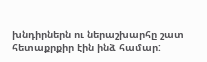խնդիրներն ու ներաշխարհը շատ հետաքրքիր էին ինձ համար: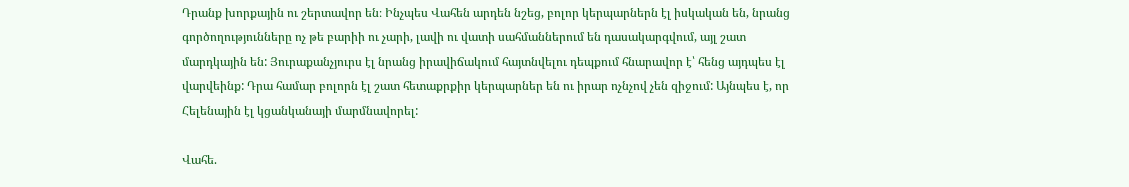Դրանք խորքային ու շերտավոր են։ Ինչպես Վահեն արդեն նշեց, բոլոր կերպարներն էլ իսկական են, նրանց գործողությունները ոչ թե բարիի ու չարի, լավի ու վատի սահմաններում են դասակարգվում, այլ շատ մարդկային են: Յուրաքանչյուրս էլ նրանց իրավիճակում հայտնվելու դեպքում հնարավոր է՝ հենց այդպես էլ վարվեինք: Դրա համար բոլորն էլ շատ հետաքրքիր կերպարներ են ու իրար ոչնչով չեն զիջում: Այնպես է, որ Հելենային էլ կցանկանայի մարմնավորել:

Վահե.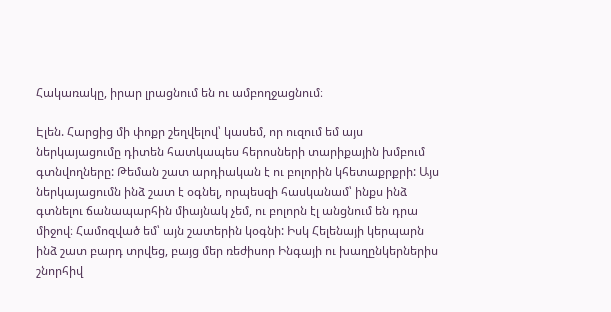Հակառակը, իրար լրացնում են ու ամբողջացնում։

Էլեն. Հարցից մի փոքր շեղվելով՝ կասեմ, որ ուզում եմ այս ներկայացումը դիտեն հատկապես հերոսների տարիքային խմբում գտնվողները: Թեման շատ արդիական է ու բոլորին կհետաքրքրի: Այս ներկայացումն ինձ շատ է օգնել, որպեսզի հասկանամ՝ ինքս ինձ գտնելու ճանապարհին միայնակ չեմ, ու բոլորն էլ անցնում են դրա միջով։ Համոզված եմ՝ այն շատերին կօգնի: Իսկ Հելենայի կերպարն ինձ շատ բարդ տրվեց, բայց մեր ռեժիսոր Ինգայի ու խաղընկերներիս շնորհիվ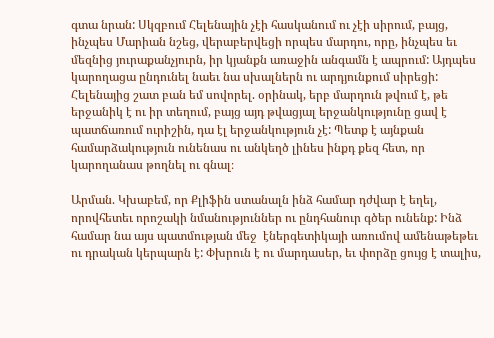գտա նրան: Սկզբում Հելենային չէի հասկանում ու չէի սիրում, բայց, ինչպես Մարիան նշեց, վերաբերվեցի որպես մարդու, որը, ինչպես եւ մեզնից յուրաքանչյուրն, իր կյանքն առաջին անգամն է ապրում: Այդպես կարողացա ընդունել նաեւ նա սխալներն ու արդյունքում սիրեցի: Հելենայից շատ բան եմ սովորել. օրինակ, երբ մարդուն թվում է, թե երջանիկ է ու իր տեղում, բայց այդ թվացյալ երջանկությունը ցավ է պատճառում ուրիշին, դա էլ երջանկություն չէ: Պետք է այնքան համարձակություն ունենաս ու անկեղծ լինես ինքդ քեզ հետ, որ կարողանաս թողնել ու գնալ։

Արման. Կխաբեմ, որ Քլիֆին ստանալն ինձ համար դժվար է եղել, որովհետեւ որոշակի նմանություններ ու ընդհանուր գծեր ունենք: Ինձ համար նա այս պատմության մեջ  էներգետիկայի առումով ամենաթեթեւ ու դրական կերպարն է: Փխրուն է ու մարդասեր, եւ փորձը ցույց է տալիս,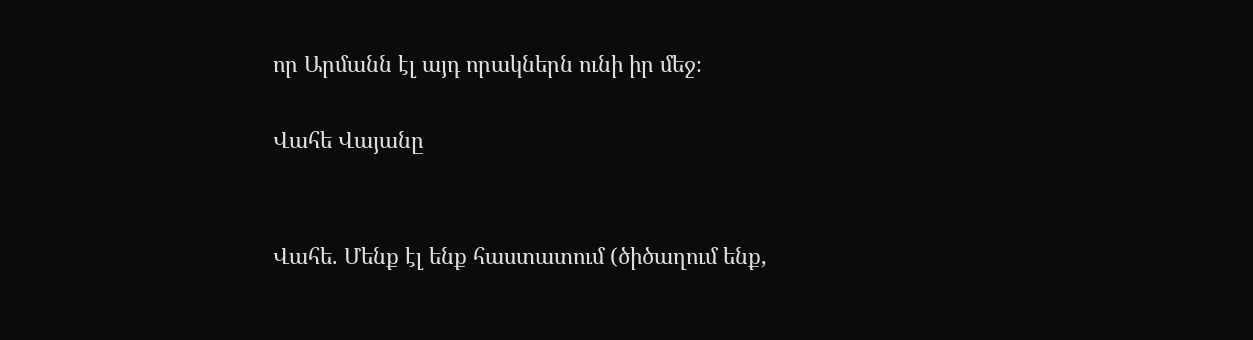որ Արմանն էլ այդ որակներն ունի իր մեջ։

Վահե Վայանը


Վահե. Մենք էլ ենք հաստատում (ծիծաղում ենք,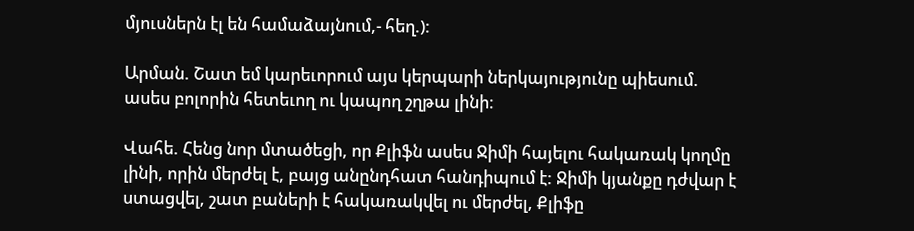մյուսներն էլ են համաձայնում,- հեղ.):

Արման. Շատ եմ կարեւորում այս կերպարի ներկայությունը պիեսում. ասես բոլորին հետեւող ու կապող շղթա լինի։

Վահե. Հենց նոր մտածեցի, որ Քլիֆն ասես Ջիմի հայելու հակառակ կողմը լինի, որին մերժել է, բայց անընդհատ հանդիպում է: Ջիմի կյանքը դժվար է ստացվել, շատ բաների է հակառակվել ու մերժել, Քլիֆը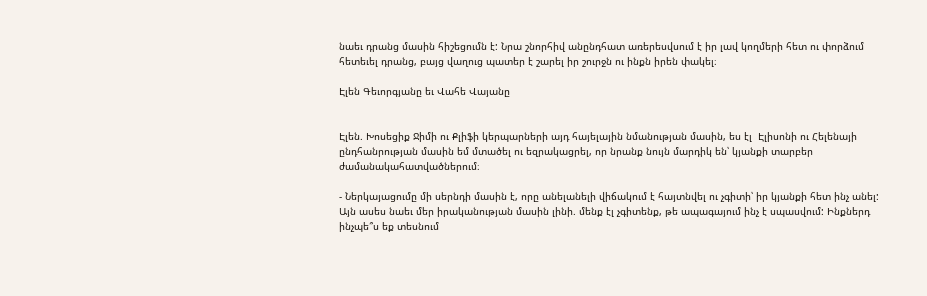նաեւ դրանց մասին հիշեցումն է: Նրա շնորհիվ անընդհատ առերեսվսում է իր լավ կողմերի հետ ու փորձում հետեւել դրանց, բայց վաղուց պատեր է շարել իր շուրջն ու ինքն իրեն փակել։

Էլեն Գեւորգյանը եւ Վահե Վայանը


Էլեն. Խոսեցիք Ջիմի ու Քլիֆի կերպարների այդ հայելային նմանության մասին, ես էլ  Էլիսոնի ու Հելենայի ընդհանրության մասին եմ մտածել ու եզրակացրել, որ նրանք նույն մարդիկ են՝ կյանքի տարբեր ժամանակահատվածներում։

- Ներկայացումը մի սերնդի մասին է, որը անելանելի վիճակում է հայտնվել ու չգիտի՝ իր կյանքի հետ ինչ անել: Այն ասես նաեւ մեր իրականության մասին լինի. մենք էլ չգիտենք, թե ապագայում ինչ է սպասվում: Ինքներդ ինչպե՞ս եք տեսնում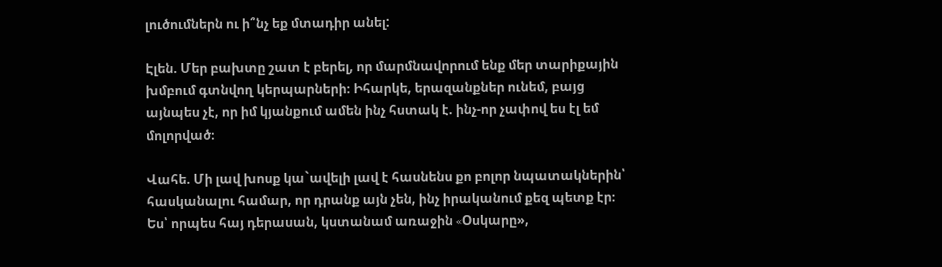լուծումներն ու ի՞նչ եք մտադիր անել:

Էլեն. Մեր բախտը շատ է բերել, որ մարմնավորում ենք մեր տարիքային խմբում գտնվող կերպարների։ Իհարկե, երազանքներ ունեմ, բայց այնպես չէ, որ իմ կյանքում ամեն ինչ հստակ է. ինչ-որ չափով ես էլ եմ մոլորված։

Վահե. Մի լավ խոսք կա`ավելի լավ է հասնենս քո բոլոր նպատակներին՝ հասկանալու համար, որ դրանք այն չեն, ինչ իրականում քեզ պետք էր։ Ես՝ որպես հայ դերասան, կստանամ առաջին «Oսկարը»,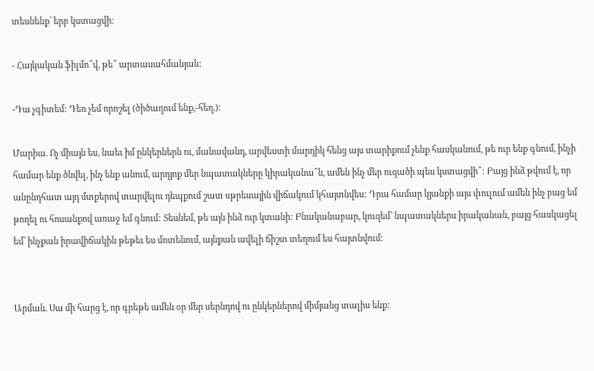տեսնենք՝ երբ կստացվի։

- Հայկական ֆիլմո՞վ, թե՞ արտասահմանյան:

-Դա չգիտեմ: Դեռ չեմ որոշել (ծիծաղում ենք,-հեղ.)։

Մարիա. Ոչ միայն ես, նաեւ իմ ընկերներն ու, մանավանդ, արվեստի մարդիկ հենց այս տարիքում չենք հասկանում, թե ուր ենք գնում, ինչի համար ենք ծնվել, ինչ ենք անում, արդյոք մեր նպատակները կիրականա՞ն, ամեն ինչ մեր ուզածի պես կստացվի՞: Բայց ինձ թվում է, որ անընդհատ այդ մտքերով տարվելու դեպքում շատ սթրեսային վիճակում կհայտնվես: Դրա համար կյանքի այս փուլում ամեն ինչ բաց եմ թողել ու հոսանքով առաջ եմ գնում: Տեսնեմ, թե այն ինձ ուր կտանի: Բնականաբար, կուզեմ՝ նպատակներս իրականան, բայց հասկացել եմ՝ ինչքան իրավիճակին թեթեւ ես մոտենում, այնքան ավելի ճիշտ տեղում ես հայտնվում:


Արման. Սա մի հարց է, որ գրեթե ամեն օր մեր սերնդով ու ընկերներով միմյանց տալիս ենք: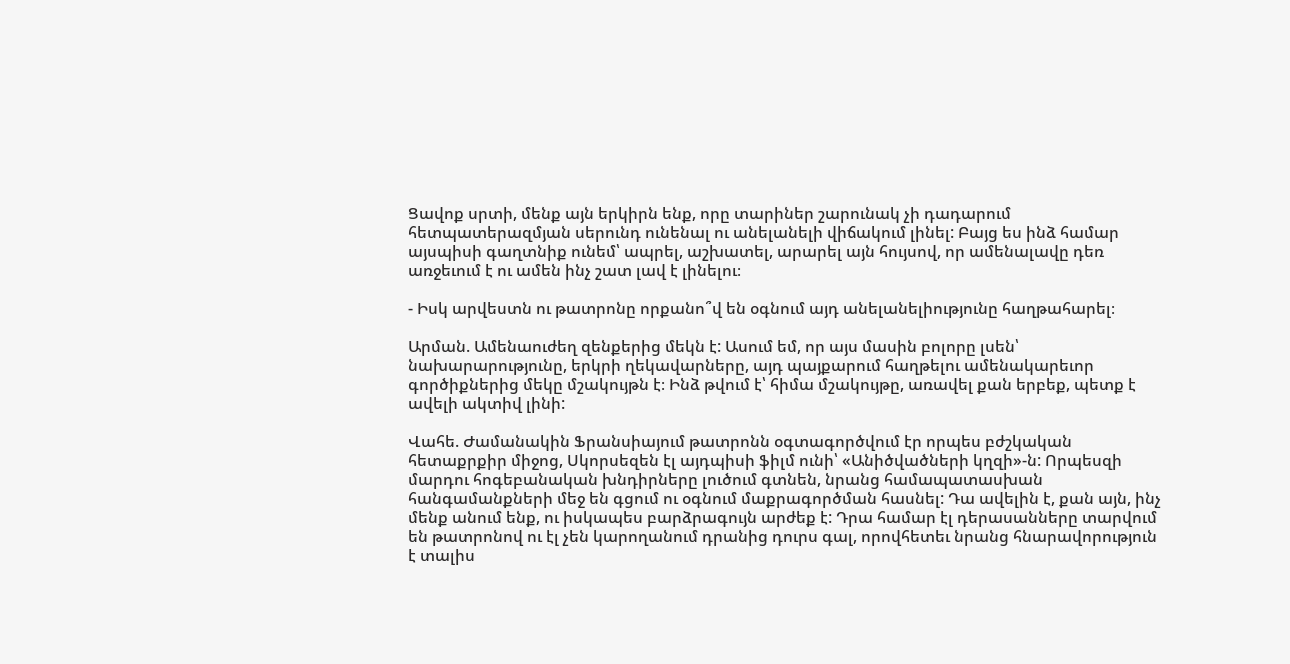Ցավոք սրտի, մենք այն երկիրն ենք, որը տարիներ շարունակ չի դադարում հետպատերազմյան սերունդ ունենալ ու անելանելի վիճակում լինել: Բայց ես ինձ համար այսպիսի գաղտնիք ունեմ՝ ապրել, աշխատել, արարել այն հույսով, որ ամենալավը դեռ առջեւում է ու ամեն ինչ շատ լավ է լինելու։

- Իսկ արվեստն ու թատրոնը որքանո՞վ են օգնում այդ անելանելիությունը հաղթահարել։

Արման. Ամենաուժեղ զենքերից մեկն է: Ասում եմ, որ այս մասին բոլորը լսեն՝ նախարարությունը, երկրի ղեկավարները, այդ պայքարում հաղթելու ամենակարեւոր գործիքներից մեկը մշակույթն է։ Ինձ թվում է՝ հիմա մշակույթը, առավել քան երբեք, պետք է ավելի ակտիվ լինի:

Վահե. Ժամանակին Ֆրանսիայում թատրոնն օգտագործվում էր որպես բժշկական հետաքրքիր միջոց, Սկորսեզեն էլ այդպիսի ֆիլմ ունի՝ «Անիծվածների կղզի»-ն: Որպեսզի մարդու հոգեբանական խնդիրները լուծում գտնեն, նրանց համապատասխան հանգամանքների մեջ են գցում ու օգնում մաքրագործման հասնել: Դա ավելին է, քան այն, ինչ մենք անում ենք, ու իսկապես բարձրագույն արժեք է: Դրա համար էլ դերասանները տարվում են թատրոնով ու էլ չեն կարողանում դրանից դուրս գալ, որովհետեւ նրանց հնարավորություն է տալիս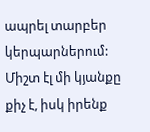ապրել տարբեր կերպարներում: Միշտ էլ մի կյանքը քիչ է, իսկ իրենք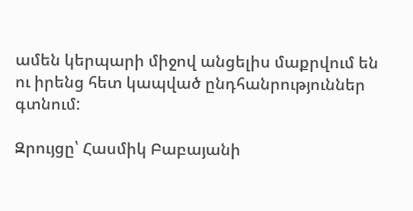ամեն կերպարի միջով անցելիս մաքրվում են ու իրենց հետ կապված ընդհանրություններ գտնում:

Զրույցը՝ Հասմիկ Բաբայանի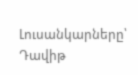Լուսանկարները՝ Դավիթ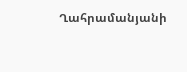Ղահրամանյանի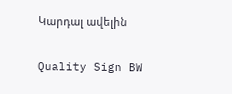Կարդալ ավելին

Quality Sign BW